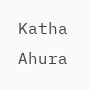Katha Ahura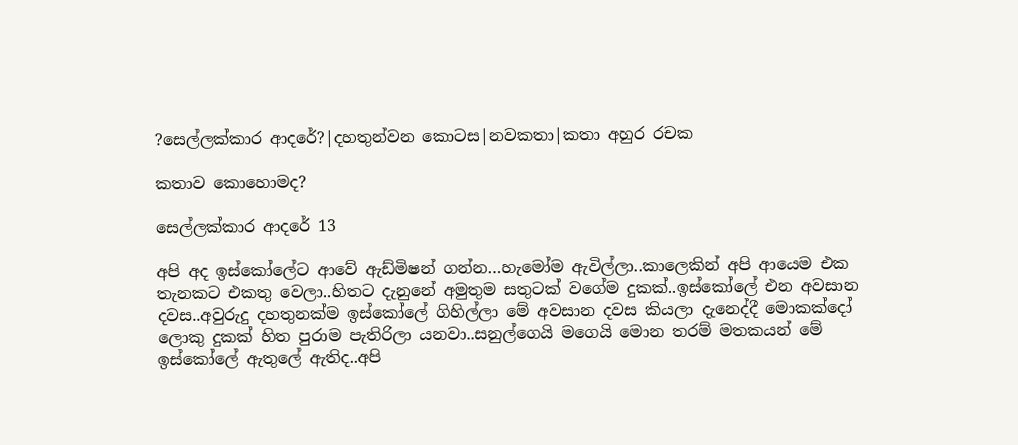?සෙල්ලක්කාර ආදරේ?|දහතුන්වන කොටස|නවකතා|කතා අහුර රචක

කතාව කොහොමද?

සෙල්ලක්කාර ආදරේ 13

අපි අද ඉස්කෝලේට ආවේ ඇඩ්මිෂන් ගන්න…හැමෝම ඇවිල්ලා..කාලෙකින් අපි ආයෙම එක තැනකට එකතු වෙලා..හිතට දැනුනේ අමුතුම සතුටක් වගේම දුකක්..ඉස්කෝලේ එන අවසාන දවස..අවුරුදු දහතුනක්ම ඉස්කෝලේ ගිහිල්ලා මේ අවසාන දවස කියලා දැනෙද්දී මොකක්දෝ ලොකු දුකක් හිත පුරාම පැතිරිලා යනවා..සනුල්ගෙයි මගෙයි මොන තරම් මතකයන් මේ ඉස්කෝලේ ඇතුලේ ඇතිද..අපි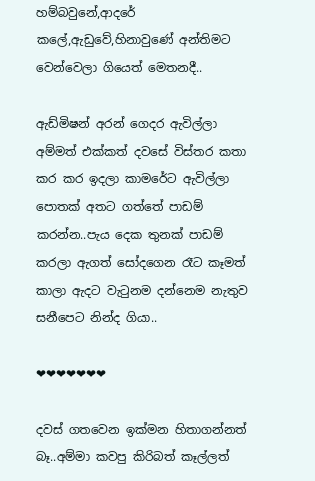හම්බවුනේ,ආදරේ කලේ,ඇඩුවේ,හිනාවුණේ අන්තිමට වෙන්වෙලා ගියෙත් මෙතනදී..

ඇඩ්මිෂන් අරන් ගෙදර ඇවිල්ලා අම්මත් එක්කත් දවසේ විස්තර කතා කර කර ඉදලා කාමරේට ඇවිල්ලා පොතක් අතට ගත්තේ පාඩම් කරන්න..පැය දෙක තුනක් පාඩම් කරලා ඇගත් සෝදගෙන රෑට කෑමත් කාලා ඇදට වැටුනම දන්නෙම නැතුව සනීපෙට නින්ද ගියා..

❤❤❤❤❤❤❤

දවස් ගතවෙන ඉක්මන හිතාගන්නත් බෑ..අම්මා කවපු කිරිබත් කෑල්ලත්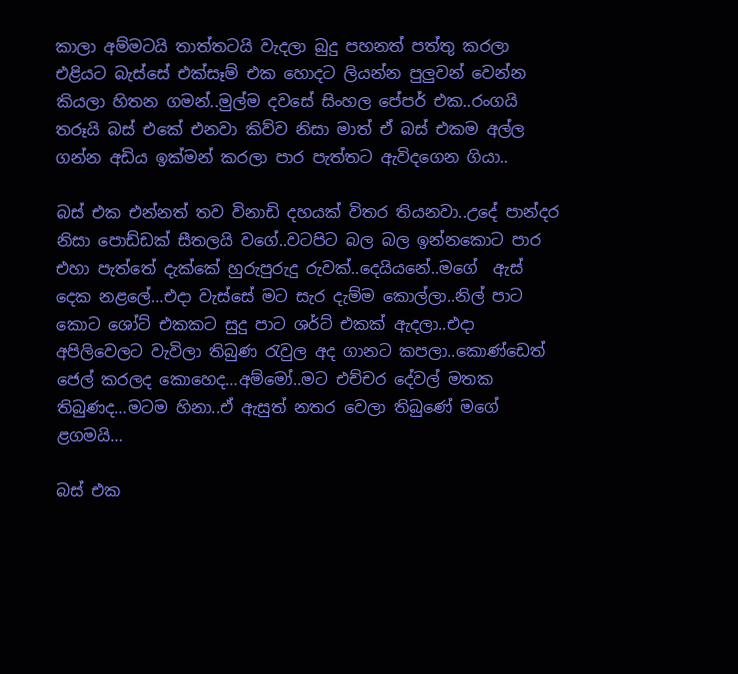කාලා අම්මටයි තාත්තටයි වැදලා බුදු පහනත් පත්තු කරලා එළියට බැස්සේ එක්සෑම් එක හොදට ලියන්න පුලුවන් වෙන්න කියලා හිතන ගමන්..මුල්ම දවසේ සිංහල පේපර් එක..රංගයි තරූයි බස් එකේ එනවා කිව්ව නිසා මාත් ඒ බස් එකම අල්ල ගන්න අඩිය ඉක්මන් කරලා පාර පැත්තට ඇවිදගෙන ගියා..

බස් එක එන්නත් තව විනාඩි දහයක් විතර තියනවා..උදේ පාන්දර නිසා පොඩ්ඩක් සීතලයි වගේ..වටපිට බල බල ඉන්නකොට පාර එහා පැත්තේ දැක්කේ හුරුපුරුදු රුවක්..දෙයියනේ..මගේ  ඇස් දෙක නළලේ…එදා වැස්සේ මට සැර දැම්ම කොල්ලා..නිල් පාට කොට ශෝට් එකකට සුදු පාට ශර්ට් එකක් ඇදලා..එදා අපිලිවෙලට වැවිලා තිබුණ රැවුල අද ගානට කපලා..කොණ්ඩෙත් ජෙල් කරලද කොහෙද…අම්මෝ..මට එච්චර දේවල් මතක තිබුණද…මටම හිනා..ඒ ඇසුත් නතර වෙලා තිබුණේ මගේ ළගමයි…

බස් එක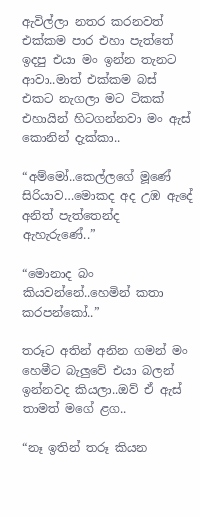ඇවිල්ලා නතර කරනවත් එක්කම පාර එහා පැත්තේ ඉදපු එයා මං ඉන්න තැනට ආවා..මාත් එක්කම බස් එකට නැගලා මට ටිකක් එහායින් හිටගන්නවා මං ඇස් කොනින් දැක්කා..

“අම්මෝ..කෙල්ලගේ මූණේ සිරියාව…මොකද අද උඹ ඇදේ අනිත් පැත්තෙන්ද ඇහැරුණේ..”

“මොනාද බං කියවන්නේ..හෙමින් කතා කරපන්කෝ..”

තරූට අතින් අනින ගමන් මං හෙමීට බැලුවේ එයා බලන් ඉන්නවද කියලා..ඔව් ඒ ඇස් තාමත් මගේ ළග..

“නෑ ඉතින් තරූ කියන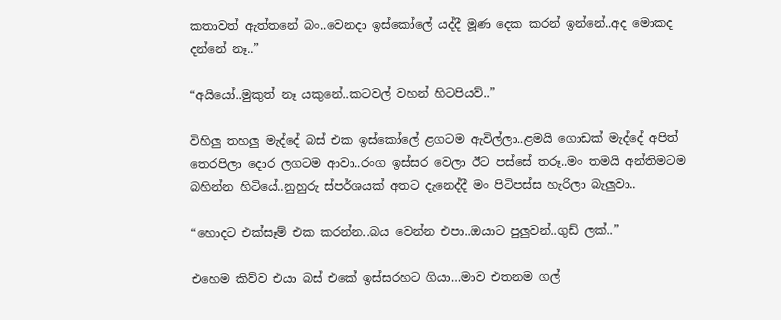කතාවත් ඇත්තනේ බං..වෙනදා ඉස්කෝලේ යද්දී මූණ දෙක කරන් ඉන්නේ..අද මොකද දන්නේ නෑ..”

“අයියෝ..මුකුත් නෑ යකුනේ..කටවල් වහන් හිටපියව්..”

විහිලු තහලු මැද්දේ බස් එක ඉස්කෝලේ ළගටම ඇවිල්ලා..ළමයි ගොඩක් මැද්දේ අපිත් තෙරපිලා දොර ලගටම ආවා..රංග ඉස්සර වෙලා ඊට පස්සේ තරූ..මං තමයි අන්තිමටම බහින්න හිටියේ..නුහුරු ස්පර්ශයක් අතට දැනෙද්දී මං පිටිපස්ස හැරිලා බැලුවා..

“හොදට එක්සෑම් එක කරන්න..බය වෙන්න එපා..ඔයාට පුලුවන්..ගුඩ් ලක්..”

එහෙම කිව්ව එයා බස් එකේ ඉස්සරහට ගියා…මාව එතනම ගල්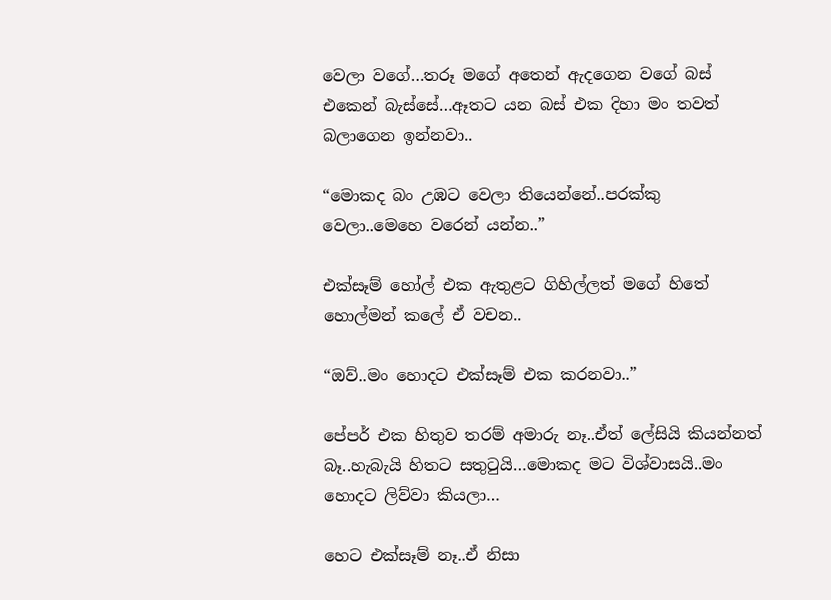වෙලා වගේ…තරූ මගේ අතෙන් ඇදගෙන වගේ බස් එකෙන් බැස්සේ…ඈතට යන බස් එක දිහා මං තවත් බලාගෙන ඉන්නවා..

“මොකද බං උඹට වෙලා තියෙන්නේ..පරක්කු වෙලා..මෙහෙ වරෙන් යන්න..”

එක්සෑම් හෝල් එක ඇතුළට ගිහිල්ලත් මගේ හිතේ හොල්මන් කලේ ඒ වචන..

“ඔව්..මං හොදට එක්සෑම් එක කරනවා..”

පේපර් එක හිතුව තරම් අමාරු නෑ..ඒත් ලේසියි කියන්නත් බෑ..හැබැයි හිතට සතුටුයි…මොකද මට විශ්වාසයි..මං හොදට ලිව්වා කියලා…

හෙට එක්සෑම් නෑ..ඒ නිසා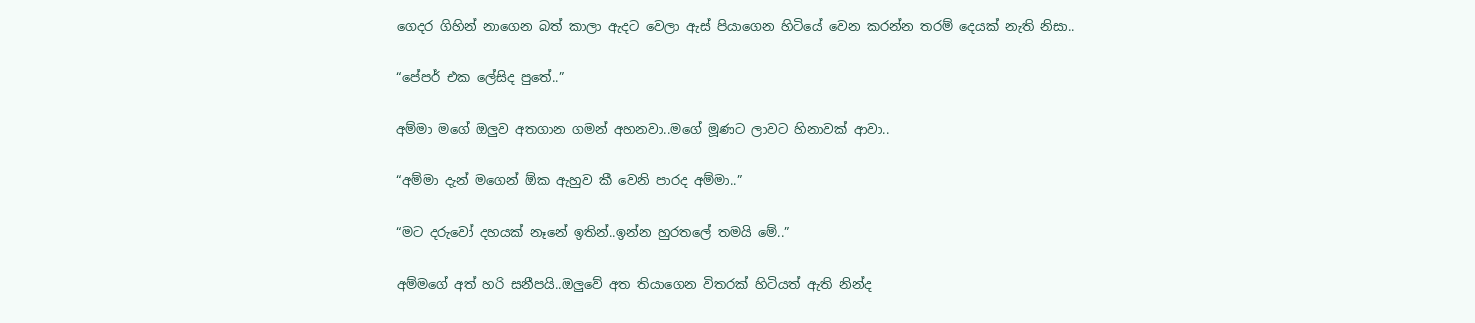ගෙදර ගිහින් නාගෙන බත් කාලා ඇදට වෙලා ඇස් පියාගෙන හිටියේ වෙන කරන්න තරම් දෙයක් නැති නිසා..

“පේපර් එක ලේසිද පුතේ..”

අම්මා මගේ ඔලුව අතගාන ගමන් අහනවා..මගේ මූණට ලාවට හිනාවක් ආවා..

“අම්මා දැන් මගෙන් ඕක ඇහුව කී වෙනි පාරද අම්මා..”

“මට දරුවෝ දහයක් නෑනේ ඉතින්..ඉන්න හුරතලේ තමයි මේ..”

අම්මගේ අත් හරි සනීපයි..ඔලුවේ අත තියාගෙන විතරක් හිටියත් ඇති නින්ද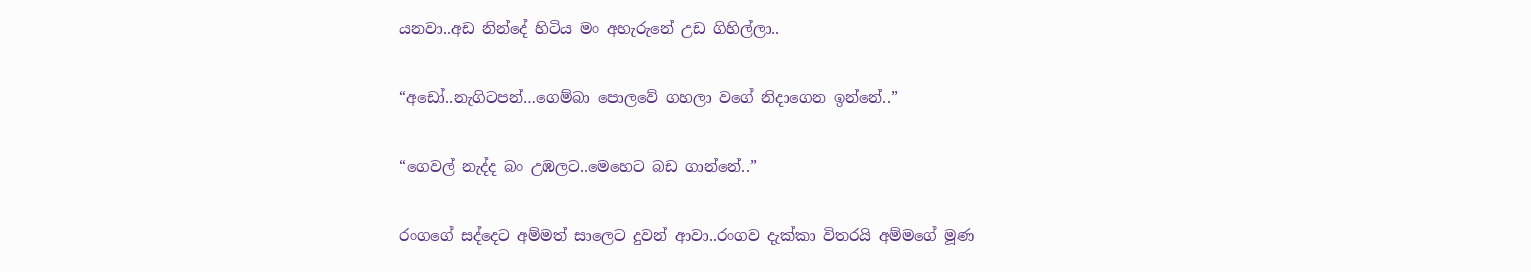යනවා..අඩ නින්දේ හිටිය මං අහැරුනේ උඩ ගිහිල්ලා..

“අඩෝ..නැගිටපන්…ගෙම්බා පොලවේ ගහලා වගේ නිදාගෙන ඉන්නේ..”

“ගෙවල් නැද්ද බං උඹලට..මෙහෙට බඩ ගාන්නේ..”

රංගගේ සද්දෙට අම්මත් සාලෙට දුවන් ආවා..රංගව දැක්කා විතරයි අම්මගේ මූණ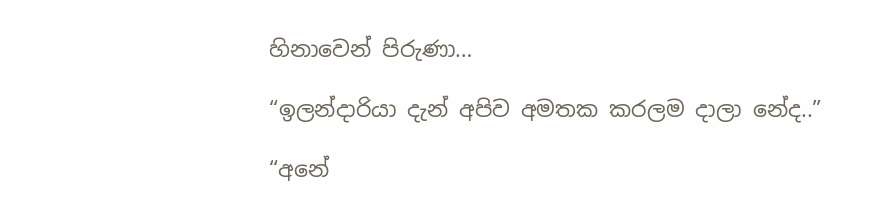හිනාවෙන් පිරුණා…

“ඉලන්දාරියා දැන් අපිව අමතක කරලම දාලා නේද..”

“අනේ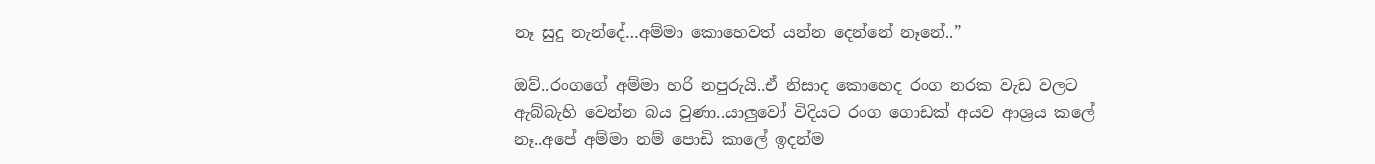නෑ සුදු නැන්දේ…අම්මා කොහෙවත් යන්න දෙන්නේ නෑනේ..”

ඔව්..රංගගේ අම්මා හරි නපුරුයි..ඒ නිසාද කොහෙද රංග නරක වැඩ වලට ඇබ්බැහි වෙන්න බය වුණා..යාලුවෝ විදියට රංග ගොඩක් අයව ආශ්‍රය කලේ නෑ..අපේ අම්මා නම් පොඩි කාලේ ඉදන්ම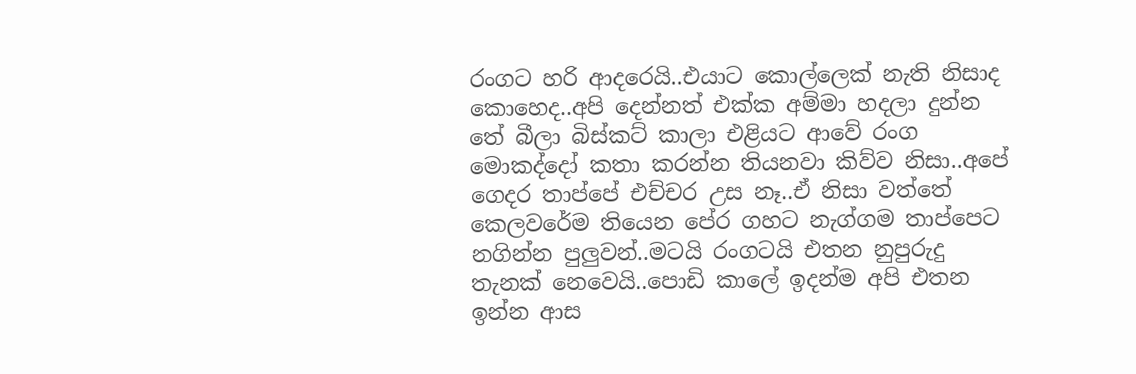රංගට හරි ආදරෙයි..එයාට කොල්ලෙක් නැති නිසාද කොහෙද..අපි දෙන්නත් එක්ක අම්මා හදලා දුන්න තේ බීලා බිස්කට් කාලා එළියට ආවේ රංග මොකද්දෝ කතා කරන්න තියනවා කිව්ව නිසා..අපේ ගෙදර තාප්පේ එච්චර උස නෑ..ඒ නිසා වත්තේ කෙලවරේම තියෙන පේර ගහට නැග්ගම තාප්පෙට නගින්න පුලුවන්..මටයි රංගටයි එතන නුපුරුදු තැනක් නෙවෙයි..පොඩි කාලේ ඉදන්ම අපි එතන ඉන්න ආස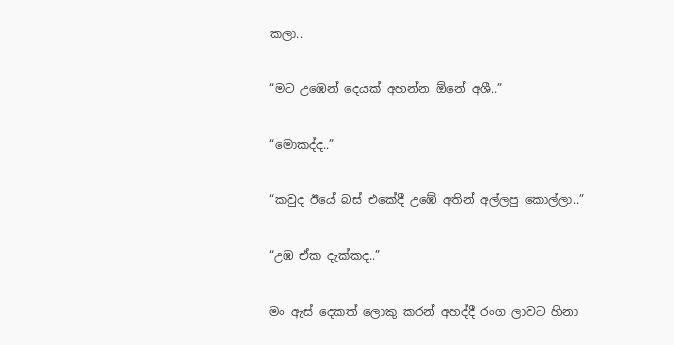කලා..

“මට උඹෙන් දෙයක් අහන්න ඕනේ අශී..”

“මොකද්ද..”

“කවුද ඊයේ බස් එකේදී උඹේ අතින් අල්ලපු කොල්ලා..”

“උඹ ඒක දැක්කද..”

මං ඇස් දෙකත් ලොකු කරන් අහද්දී රංග ලාවට හිනා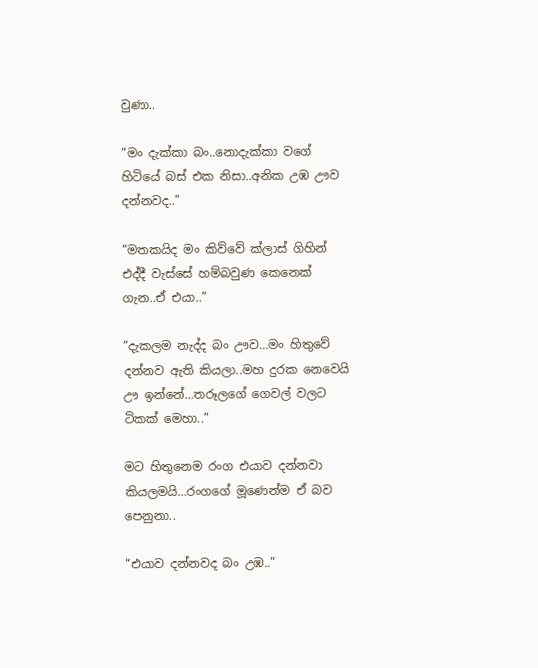වුණා..

“මං දැක්කා බං..නොදැක්කා වගේ හිටියේ බස් එක නිසා..අනික උඹ ඌව දන්නවද..”

“මතකයිද මං කිව්වේ ක්ලාස් ගිහින් එද්දී වැස්සේ හම්බවුණ කෙනෙක් ගැන..ඒ එයා..”

“දැකලම නැද්ද බං ඌව…මං හිතුවේ දන්නව ඇති කියලා..මහ දුරක නෙවෙයි ඌ ඉන්නේ…තරූලගේ ගෙවල් වලට ටිකක් මෙහා..”

මට හිතුනෙම රංග එයාව දන්නවා කියලමයි…රංගගේ මූණෙන්ම ඒ බව පෙනුනා..

“එයාව දන්නවද බං උඹ..”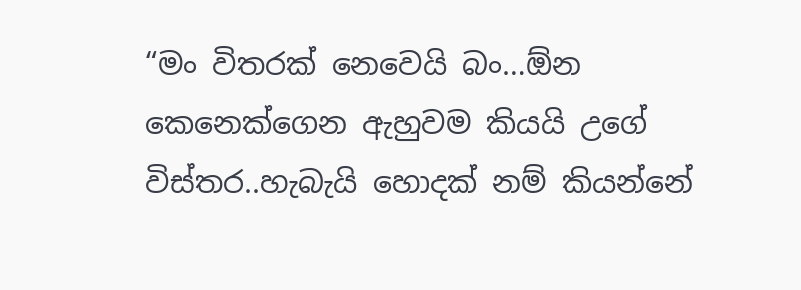“මං විතරක් නෙවෙයි බං…ඕන කෙනෙක්ගෙන ඇහුවම කියයි උගේ විස්තර..හැබැයි හොදක් නම් කියන්නේ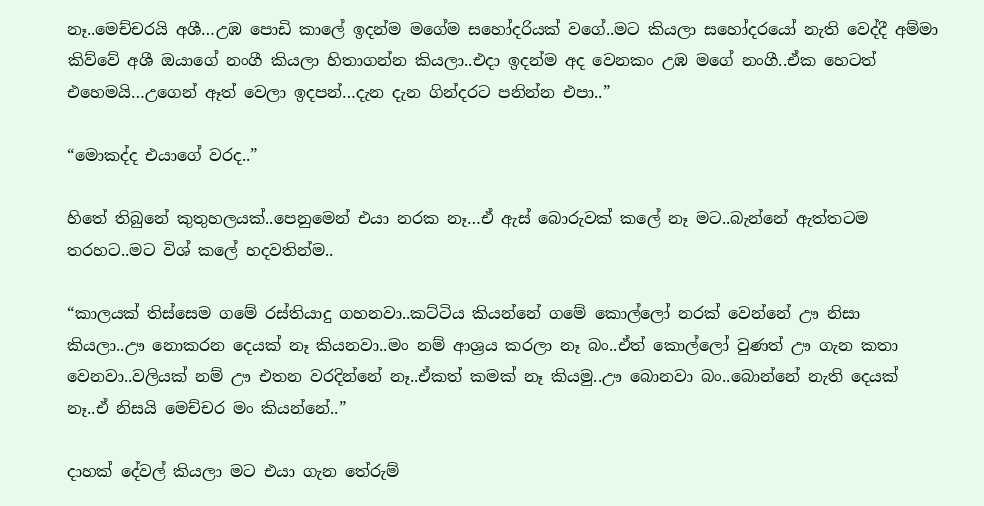නෑ..මෙච්චරයි අශී…උඹ පොඩි කාලේ ඉදන්ම මගේම සහෝදරියක් වගේ..මට කියලා සහෝදරයෝ නැති වෙද්දී අම්මා කිව්වේ අශී ඔයාගේ නංගී කියලා හිතාගන්න කියලා..එදා ඉදන්ම අද වෙනකං උඹ මගේ නංගී..ඒක හෙටත් එහෙමයි…උගෙන් ඈත් වෙලා ඉදපන්…දැන දැන ගින්දරට පනින්න එපා..”

“මොකද්ද එයාගේ වරද..”

හිතේ තිබුනේ කුතුහලයක්..පෙනුමෙන් එයා නරක නෑ…ඒ ඇස් බොරුවක් කලේ නෑ මට..බැන්නේ ඇත්තටම තරහට..මට විශ් කලේ හදවතින්ම..

“කාලයක් තිස්සෙම ගමේ රස්තියාදු ගහනවා..කට්ටිය කියන්නේ ගමේ කොල්ලෝ නරක් වෙන්නේ ඌ නිසා කියලා..ඌ නොකරන දෙයක් නෑ කියනවා..මං නම් ආශ්‍රය කරලා නෑ බං..ඒත් කොල්ලෝ වුණත් ඌ ගැන කතා වෙනවා..වලියක් නම් ඌ එතන වරදින්නේ නෑ..ඒකත් කමක් නෑ කියමු..ඌ බොනවා බං..බොන්නේ නැති දෙයක් නෑ..ඒ නිසයි මෙච්චර මං කියන්නේ..”

දාහක් දේවල් කියලා මට එයා ගැන තේරුම්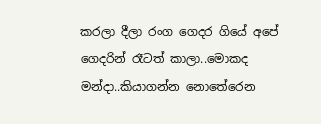කරලා දීලා රංග ගෙදර ගියේ අපේ ගෙදරින් රෑටත් කාලා..මොකද මන්දා..කියාගන්න නොතේරෙන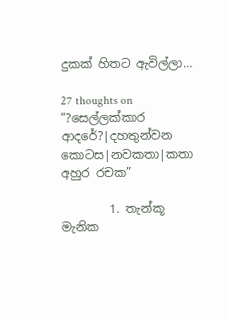දුකක් හිතට ඇවිල්ලා…

27 thoughts on “?සෙල්ලක්කාර ආදරේ?|දහතුන්වන කොටස|නවකතා|කතා අහුර රචක”

        1. තැන්කූ මැනික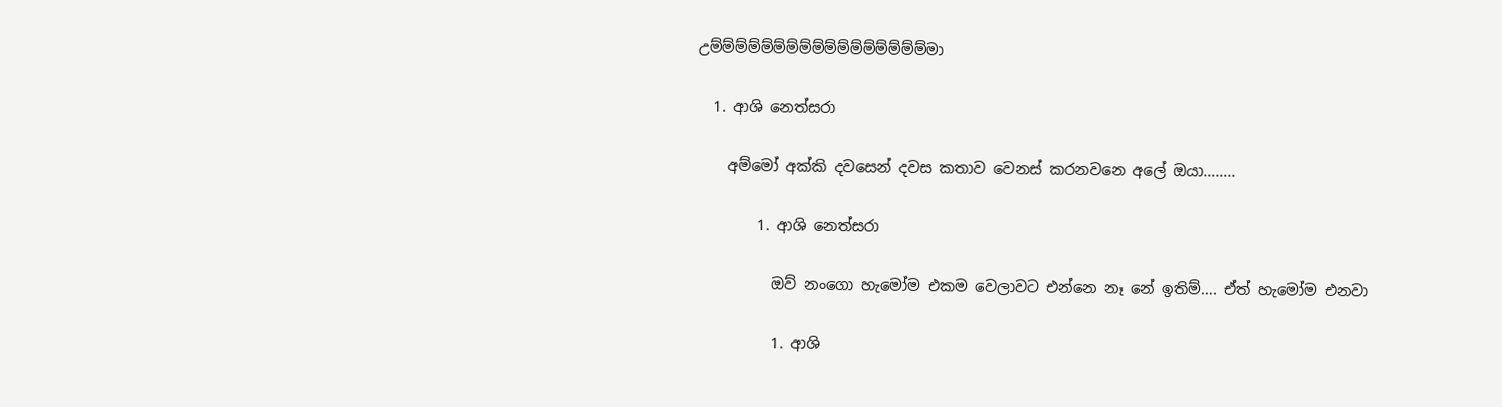උම්ම්ම්ම්ම්ම්ම්ම්ම්ම්ම්ම්ම්ම්ම්ම්ම්මා

  1. ආශි නෙත්සරා

    අම්මෝ අක්කි දවසෙන් දවස කතාව වෙනස් කරනවනෙ අලේ ඔයා……..

        1. ආශි නෙත්සරා

          ඔව් නංගො හැමෝම එකම වෙලාවට එන්නෙ නෑ නේ ඉතිම්…. ඒත් හැමෝම එනවා

          1. ආශි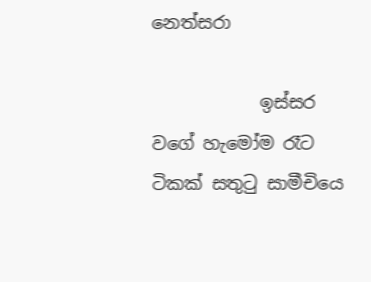නෙත්සරා

            ඉස්සර වගේ හැමෝම රෑට ටිකක් සතුටු සාමීචියෙ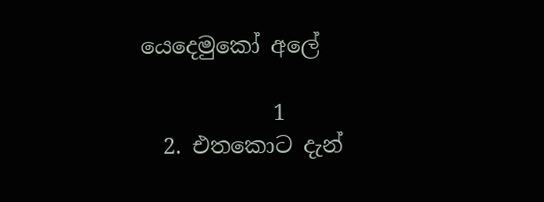යෙදෙමුකෝ අලේ

            1
  2. එතකොට දැන්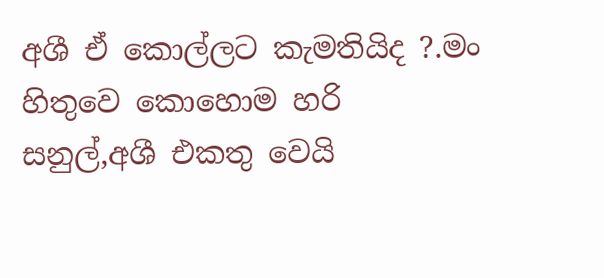අශී ඒ කොල්ලට කැමතියිද ?.මං හිතුවෙ කොහොම හරි සනුල්,අශී එකතු වෙයි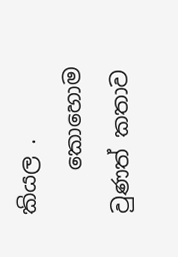කියල .
    කොහොම වුණත් කතාව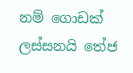නම් ගොඩක් ලස්සනයි තේජ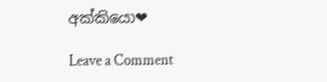අක්කියො❤

Leave a Comment